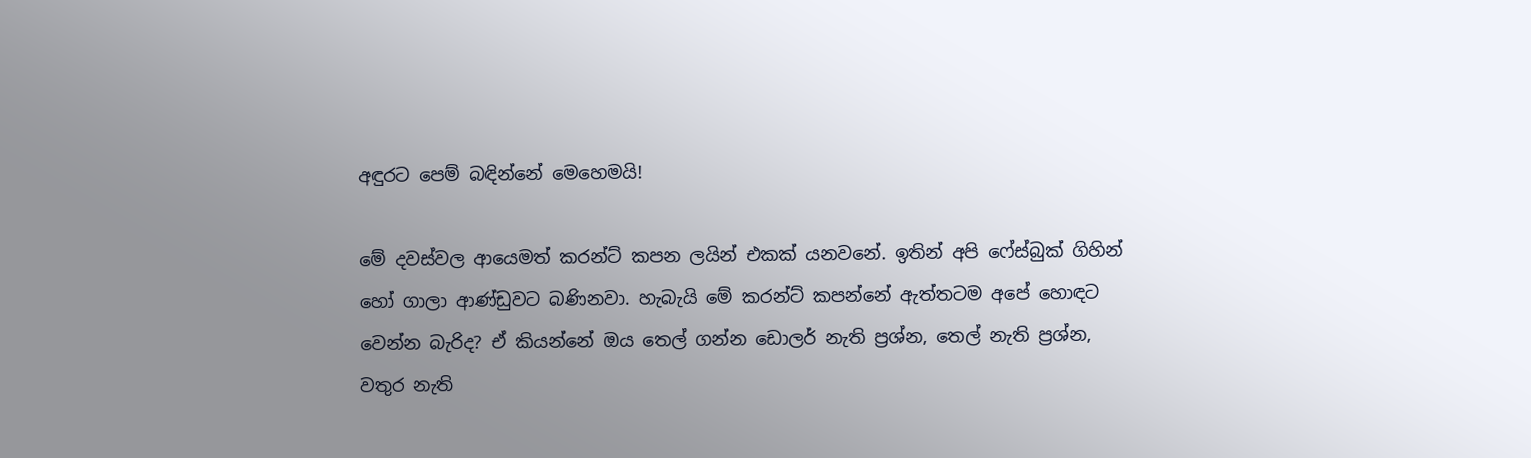අඳුරට පෙම් බඳින්නේ මෙහෙමයි!

මේ දවස්වල ආයෙමත් කරන්ට් කපන ලයින් එකක් යනවනේ. ඉතින් අපි ෆේස්බුක් ගිහින් හෝ ගාලා ආණ්ඩුවට බණිනවා. හැබැයි මේ කරන්ට් කපන්නේ ඇත්තටම අපේ හොඳට වෙන්න බැරිද? ඒ කියන්නේ ඔය තෙල් ගන්න ඩොලර් නැති ප්‍රශ්න, තෙල් නැති ප්‍රශ්න, වතුර නැති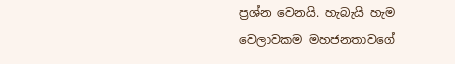ප්‍රශ්න වෙනයි. හැබැයි හැම වෙලාවකම මහජනතාවගේ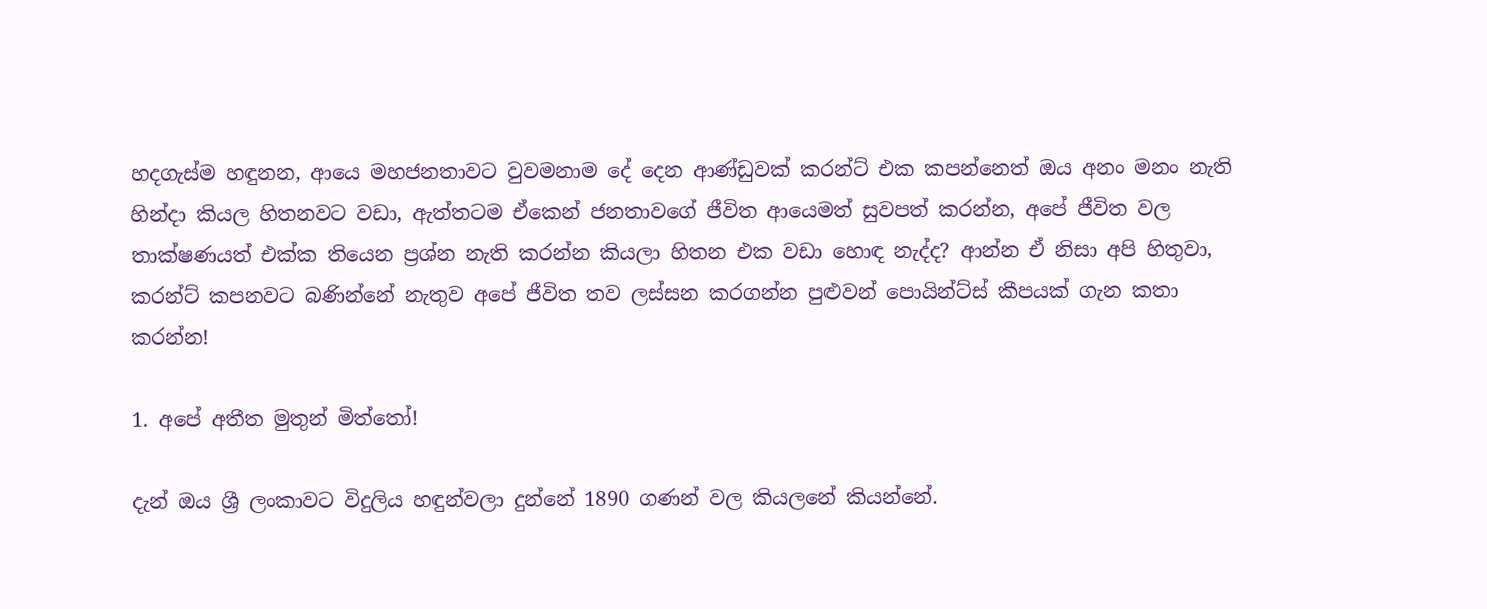හදගැස්ම හඳුනන, ආයෙ මහජනතාවට වුවමනාම දේ දෙන ආණ්ඩුවක් කරන්ට් එක කපන්නෙත් ඔය අනං මනං නැති හින්දා කියල හිතනවට වඩා, ඇත්තටම ඒකෙන් ජනතාවගේ ජීවිත ආයෙමත් සුවපත් කරන්න, අපේ ජීවිත වල තාක්ෂණයත් එක්ක තියෙන ප්‍රශ්න නැති කරන්න කියලා හිතන එක වඩා හොඳ නැද්ද? ආන්න ඒ නිසා අපි හිතුවා, කරන්ට් කපනවට බණින්නේ නැතුව අපේ ජීවිත තව ලස්සන කරගන්න පුළුවන් පොයින්ට්ස් කීපයක් ගැන කතා කරන්න!

1. අපේ අතීත මුතුන් මිත්තෝ!

දැන් ඔය ශ්‍රී ලංකාවට විදුලිය හඳුන්වලා දුන්නේ 1890 ගණන් වල කියලනේ කියන්නේ.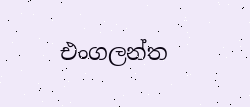එංගලන්ත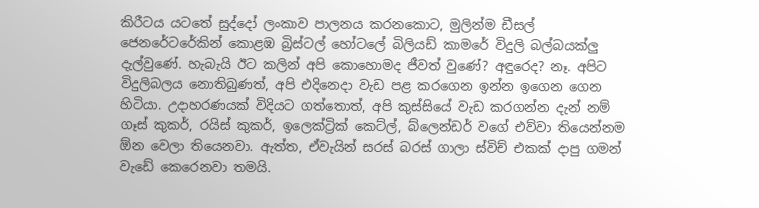කිරීටය යටතේ සුද්දෝ ලංකාව පාලනය කරනකොට, මුලින්ම ඩීසල් ජෙනරේටරේකින් කොළඹ බ්‍රිස්ටල් හෝටලේ බිලියඩ් කාමරේ විදුලි බල්බයක්ලු දැල්වුණේ. හැබැයි ඊට කලින් අපි කොහොමද ජීවත් වුණේ? අඳුරෙද? නෑ. අපිට විදුලිබලය නොතිබුණත්, අපි එදිනෙදා වැඩ පළ කරගෙන ඉන්න ඉගෙන ගෙන හිටියා. උදාහරණයක් විදියට ගත්තොත්, අපි කුස්සියේ වැඩ කරගන්න දැන් නම්  ගෑස් කුකර්, රයිස් කුකර්, ඉලෙක්ට්‍රික් කෙට්ල්, බ්ලෙන්ඩර් වගේ එව්වා තියෙන්නම ඕන වෙලා තියෙනවා. ඇත්ත, ඒවැයින් සරස් බරස් ගාලා ස්විච් එකක් දාපු ගමන් වැඩේ කෙරෙනවා තමයි.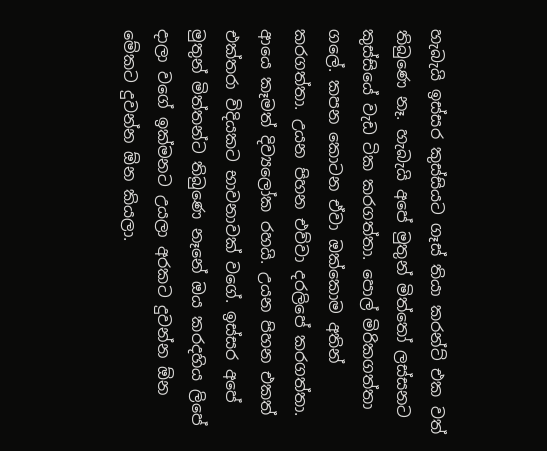හැබැයි ඉස්සර කුස්සියට ගෑස් තියා කරන්ට් එක වත් තිබුණෙ නෑ. හැබැයි අපේ මුතුන් මිත්තෝ ලස්සනට කුස්සියේ වැඩ ටික කරගත්තා. පොල් මිරිකගත්තා ගලේ. කපන කොටන ඒවා ඔක්කොම අතින් කරගත්තා. උයන පිහන එව්වා දරලිපේ කරගත්තා. ආයෙ කෑමත් දිව්‍යලෝක රහයි. උයන පිහන එකත් එක්තරා විදියකට භාවනාවක් වගේ. ඉස්සර අපේ මුතුන් මිත්තන්ට තිබුණෙ නෑනේ ඔය කරදහිය ලිපේ දාලා වගේ ඉක්මනට උයලා අරකට දුවන්න ඕන මේකට දුවන්න ඕන කියලා.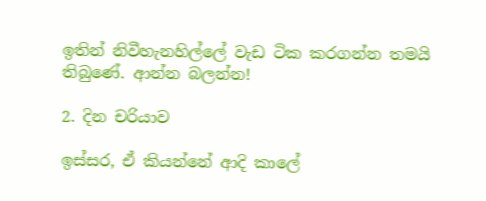ඉතින් නිවීහැනහිල්ලේ වැඩ ටික කරගන්න තමයි තිබුණේ. ආන්න බලන්න!

2. දින චරියාව

ඉස්සර, ඒ කියන්නේ ආදි කාලේ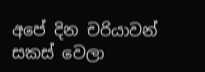අපේ දින චරියාවන් සකස් වෙලා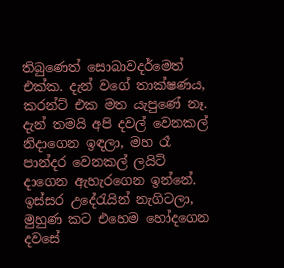තිබුණෙත් සොබාවදර්මෙත් එක්ක. දැන් වගේ තාක්ෂණය, කරන්ට් එක මත යැපුණේ නෑ. දැන් තමයි අපි දවල් වෙනකල් නිදාගෙන ඉඳලා, මහ රෑ පාන්දර වෙනකල් ලයිට් දාගෙන ඇහැරගෙන ඉන්නේ. ඉස්සර උදේරැයින් නැගිටලා, මුහුණ කට එහෙම හෝදගෙන දවසේ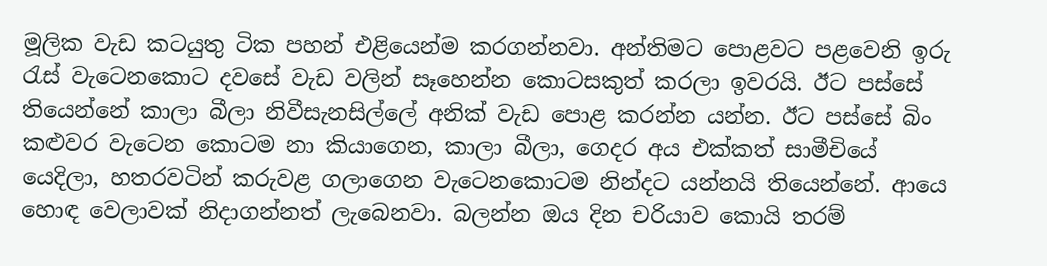මූලික වැඩ කටයුතු ටික පහන් එළියෙන්ම කරගන්නවා. අන්තිමට පොළවට පළවෙනි ඉරු රැස් වැටෙනකොට දවසේ වැඩ වලින් සෑහෙන්න කොටසකුත් කරලා ඉවරයි. ඊට පස්සේ තියෙන්නේ කාලා බීලා නිවීසැනසිල්ලේ අනික් වැඩ පොළ කරන්න යන්න. ඊට පස්සේ බිං කළුවර වැටෙන කොටම නා කියාගෙන, කාලා බීලා, ගෙදර අය එක්කත් සාමීචියේ යෙදිලා, හතරවටින් කරුවළ ගලාගෙන වැටෙනකොටම නින්දට යන්නයි තියෙන්නේ. ආයෙ හොඳ වෙලාවක් නිදාගන්නත් ලැබෙනවා. බලන්න ඔය දින චරියාව කොයි තරම්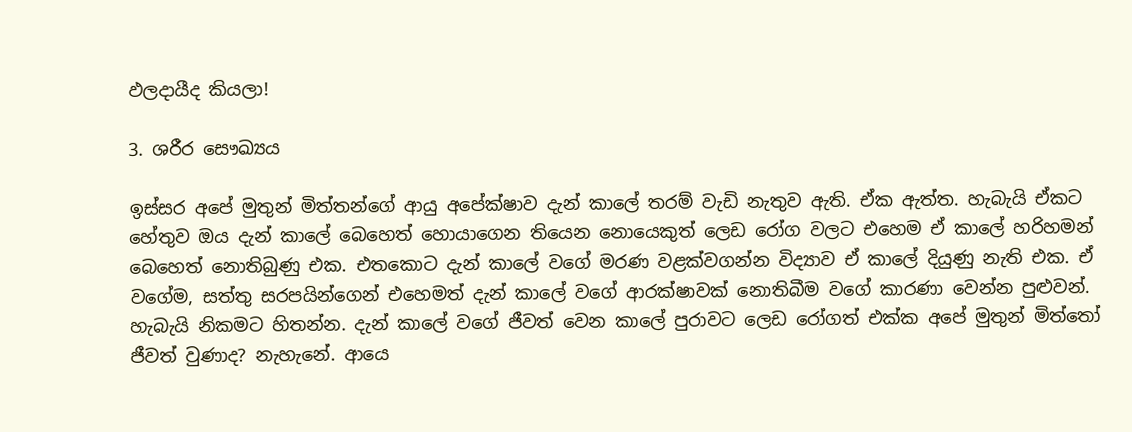ඵලදායීද කියලා!

3. ශරීර සෞඛ්‍යය

ඉස්සර අපේ මුතුන් මිත්තන්ගේ ආයු අපේක්ෂාව දැන් කාලේ තරම් වැඩි නැතුව ඇති. ඒක ඇත්ත. හැබැයි ඒකට හේතුව ඔය දැන් කාලේ බෙහෙත් හොයාගෙන තියෙන නොයෙකුත් ලෙඩ රෝග වලට එහෙම ඒ කාලේ හරිහමන් බෙහෙත් නොතිබුණු එක. එතකොට දැන් කාලේ වගේ මරණ වළක්වගන්න විද්‍යාව ඒ කාලේ දියුණු නැති එක. ඒ වගේම, සත්තු සරපයින්ගෙන් එහෙමත් දැන් කාලේ වගේ ආරක්ෂාවක් නොතිබීම වගේ කාරණා වෙන්න පුළුවන්. හැබැයි නිකමට හිතන්න. දැන් කාලේ වගේ ජීවත් වෙන කාලේ පුරාවට ලෙඩ රෝගත් එක්ක අපේ මුතුන් මිත්තෝ ජීවත් වුණාද? නැහැනේ. ආයෙ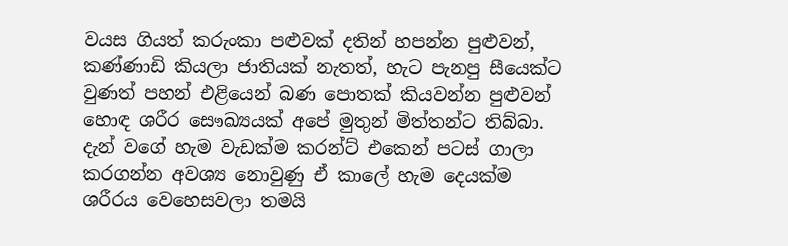වයස ගියත් කරුංකා පළුවක් දතින් හපන්න පුළුවන්, කණ්ණාඩි කියලා ජාතියක් නැතත්, හැට පැනපු සීයෙක්ට වුණත් පහන් එළියෙන් බණ පොතක් කියවන්න පුළුවන් හොඳ ශරීර සෞඛ්‍යයක් අපේ මුතුන් මිත්තන්ට තිබ්බා. දැන් වගේ හැම වැඩක්ම කරන්ට් එකෙන් පටස් ගාලා කරගන්න අවශ්‍ය නොවුණු ඒ කාලේ හැම දෙයක්ම ශරීරය වෙහෙසවලා තමයි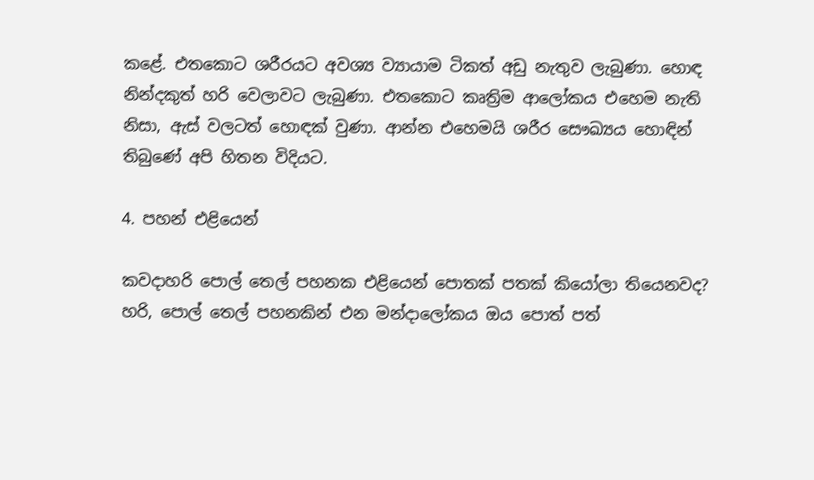කළේ. එතකොට ශරීරයට අවශ්‍ය ව්‍යායාම ටිකත් අඩු නැතුව ලැබුණා. හොඳ නින්දකුත් හරි වෙලාවට ලැබුණා. එතකොට කෘත්‍රිම ආලෝකය එහෙම නැති නිසා, ඇස් වලටත් හොඳක් වුණා. ආන්න එහෙමයි ශරීර සෞඛ්‍යය හොඳින් තිබුණේ අපි හිතන විදියට.

4. පහන් එළියෙන්

කවදාහරි පොල් තෙල් පහනක එළියෙන් පොතක් පතක් කියෝලා තියෙනවද? හරි, පොල් තෙල් පහනකින් එන මන්දාලෝකය ඔය පොත් පත්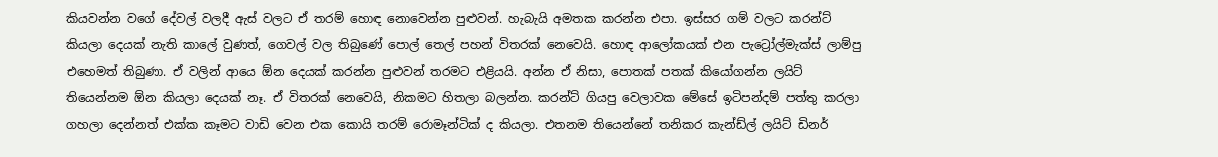කියවන්න වගේ දේවල් වලදී ඇස් වලට ඒ තරම් හොඳ නොවෙන්න පුළුවන්. හැබැයි අමතක කරන්න එපා. ඉස්සර ගම් වලට කරන්ට් කියලා දෙයක් නැති කාලේ වුණත්, ගෙවල් වල තිබුණේ පොල් තෙල් පහන් විතරක් නෙවෙයි. හොඳ ආලෝකයක් එන පැට්‍රෝල්මැක්ස් ලාම්පු එහෙමත් තිබුණා. ඒ වලින් ආයෙ ඕන දෙයක් කරන්න පුළුවන් තරමට එළියයි. අන්න ඒ නිසා, පොතක් පතක් කියෝගන්න ලයිට් තියෙන්නම ඕන කියලා දෙයක් නෑ. ඒ විතරක් නෙවෙයි, නිකමට හිතලා බලන්න. කරන්ට් ගියපු වෙලාවක මේසේ ඉටිපන්දම් පත්තු කරලා ගහලා දෙන්නත් එක්ක කෑමට වාඩි වෙන එක කොයි තරම් රොමෑන්ටික් ද කියලා. එතනම තියෙන්නේ තනිකර කැන්ඩ්ල් ලයිට් ඩිනර්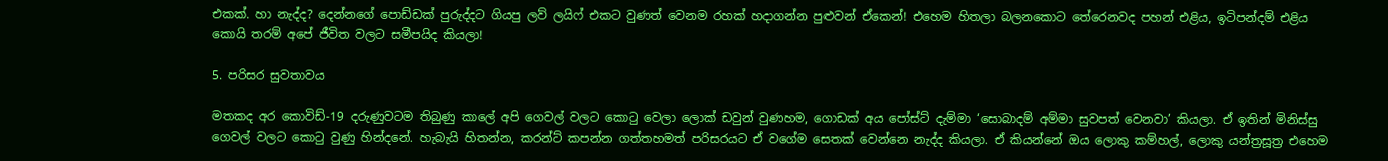එකක්. හා නැද්ද? දෙන්නගේ පොඩ්ඩක් පුරුද්දට ගියපු ලව් ලයිෆ් එකට වුණත් වෙනම රහක් හදාගන්න පුළුවන් ඒකෙන්! එහෙම හිතලා බලනකොට තේරෙනවද පහන් එළිය, ඉටිපන්දම් එළිය කොයි තරම් අපේ ජීවිත වලට සමීපයිද කියලා!

5. පරිසර සුවතාවය

මතකද අර කොවිඩ්-19 දරුණුවටම තිබුණු කාලේ අපි ගෙවල් වලට කොටු වෙලා ලොක් ඩවුන් වුණහම, ගොඩක් අය පෝස්ට් දැම්මා ‘සොබාදම් අම්මා සුවපත් වෙනවා’ කියලා. ඒ ඉතින් මිනිස්සු ගෙවල් වලට කොටු වුණු හින්දනේ. හැබැයි හිතන්න, කරන්ට් කපන්න ගත්තහමත් පරිසරයට ඒ වගේම සෙතක් වෙන්නෙ නැද්ද කියලා. ඒ කියන්නේ ඔය ලොකු කම්හල්, ලොකු යන්ත්‍රසූත්‍ර එහෙම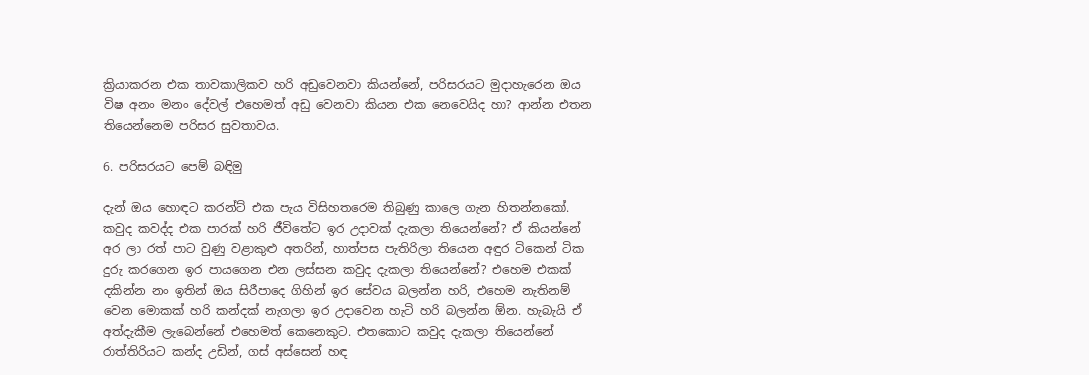ක්‍රියාකරන එක තාවකාලිකව හරි අඩුවෙනවා කියන්නේ, පරිසරයට මුදාහැරෙන ඔය විෂ අනං මනං දේවල් එහෙමත් අඩු වෙනවා කියන එක නෙවෙයිද හා? ආන්න එතන තියෙන්නෙම පරිසර සුවතාවය.

6. පරිසරයට පෙම් බඳිමු

දැන් ඔය හොඳට කරන්ට් එක පැය විසිහතරෙම තිබුණු කාලෙ ගැන හිතන්නකෝ. කවුද කවද්ද එක පාරක් හරි ජීවිතේට ඉර උදාවක් දැකලා තියෙන්නේ? ඒ කියන්නේ අර ලා රත් පාට වුණු වළාකුළු අතරින්, හාත්පස පැතිරිලා තියෙන අඳුර ටිකෙන් ටික දුරු කරගෙන ඉර පායගෙන එන ලස්සන කවුද දැකලා තියෙන්නේ? එහෙම එකක් දකින්න නං ඉතින් ඔය සිරීපාදෙ ගිහින් ඉර සේවය බලන්න හරි, එහෙම නැතිනම් වෙන මොකක් හරි කන්දක් නැගලා ඉර උදාවෙන හැටි හරි බලන්න ඕන. හැබැයි ඒ අත්දැකීම ලැබෙන්නේ එහෙමත් කෙනෙකුට. එතකොට කවුද දැකලා තියෙන්නේ රාත්තිරියට කන්ද උඩින්, ගස් අස්සෙන් හඳ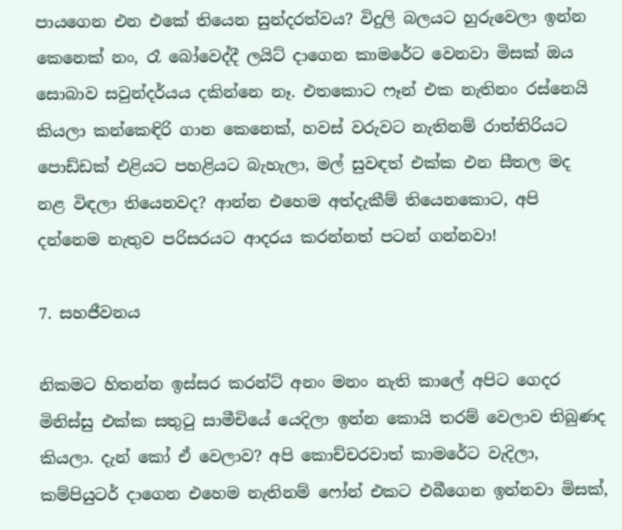පායගෙන එන එකේ තියෙන සුන්දරත්වය? විදුලි බලයට හුරුවෙලා ඉන්න කෙනෙක් නං, රෑ බෝවෙද්දී ලයිට් දාගෙන කාමරේට වෙනවා මිසක් ඔය සොබාව සවුන්දර්යය දකින්නෙ නෑ. එතකොට ෆෑන් එක නැතිනං රස්නෙයි කියලා කන්කෙඳිරි ගාන කෙනෙක්, හවස් වරුවට නැතිනම් රාත්තිරියට පොඩ්ඩක් එළියට පහළියට බැහැලා, මල් සුවඳත් එක්ක එන සීතල මද නළ විඳලා තියෙනවද? ආන්න එහෙම අත්දැකීම් තියෙනකොට, අපි දන්නෙම නැතුව පරිසරයට ආදරය කරන්නත් පටන් ගන්නවා!

7. සහජීවනය

නිකමට හිතන්න ඉස්සර කරන්ට් අනං මනං නැති කාලේ අපිට ගෙදර මිනිස්සු එක්ක සතුටු සාමීචියේ යෙදිලා ඉන්න කොයි තරම් වෙලාව තිබුණද කියලා. දැන් කෝ ඒ වෙලාව? අපි කොච්චරවාත් කාමරේට වැදිලා, කම්පියුටර් දාගෙන එහෙම නැතිනම් ෆෝන් එකට එබීගෙන ඉන්නවා මිසක්,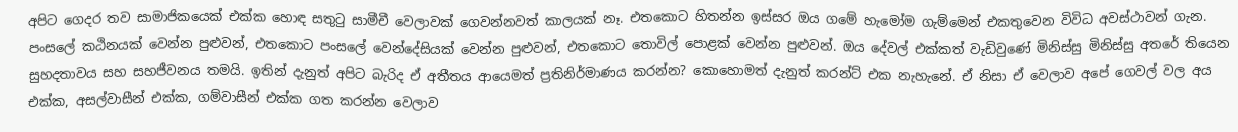අපිට ගෙදර තව සාමාජිකයෙක් එක්ක හොඳ සතුටු සාමීචී වෙලාවක් ගෙවන්නවත් කාලයක් නෑ. එතකොට හිතන්න ඉස්සර ඔය ගමේ හැමෝම ගැම්මෙන් එකතුවෙන විවිධ අවස්ථාවන් ගැන. පංසලේ කඨිනයක් වෙන්න පුළුවන්, එතකොට පංසලේ වෙන්දේසියක් වෙන්න පුළුවන්, එතකොට තොවිල් පොළක් වෙන්න පුළුවන්. ඔය දේවල් එක්කත් වැඩිවුණේ මිනිස්සු මිනිස්සු අතරේ තියෙන සුහදතාවය සහ සහජීවනය තමයි. ඉතින් දැනුත් අපිට බැරිද ඒ අතීතය ආයෙමත් ප්‍රතිනිර්මාණය කරන්න? කොහොමත් දැනුත් කරන්ට් එක නැහැනේ. ඒ නිසා ඒ වෙලාව අපේ ගෙවල් වල අය එක්ක, අසල්වාසීන් එක්ක, ගම්වාසීන් එක්ක ගත කරන්න වෙලාව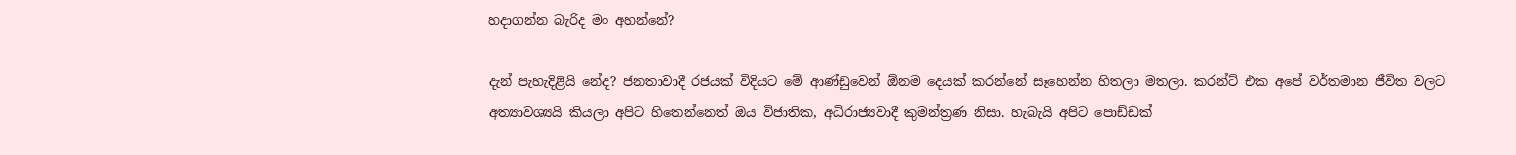හදාගන්න බැරිද මං අහන්නේ?

දැන් පැහැදිළියි නේද? ජනතාවාදී රජයක් විදියට මේ ආණ්ඩුවෙන් ඕනම දෙයක් කරන්නේ සෑහෙන්න හිතලා මතලා. කරන්ට් එක අපේ වර්තමාන ජීවිත වලට අත්‍යාවශ්‍යයි කියලා අපිට හිතෙන්නෙත් ඔය විජාතික, අධිරාජ්‍යවාදී කුමන්ත්‍රණ නිසා. හැබැයි අපිට පොඩ්ඩක්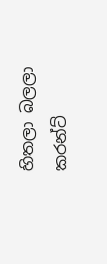හිතලා බලලා කරන්ට්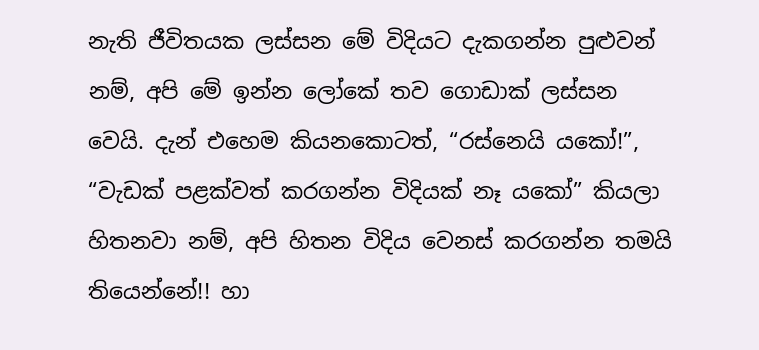නැති ජීවිතයක ලස්සන මේ විදියට දැකගන්න පුළුවන් නම්, අපි මේ ඉන්න ලෝකේ තව ගොඩාක් ලස්සන වෙයි. දැන් එහෙම කියනකොටත්, “රස්නෙයි යකෝ!”, “වැඩක් පළක්වත් කරගන්න විදියක් නෑ යකෝ” කියලා හිතනවා නම්, අපි හිතන විදිය වෙනස් කරගන්න තමයි තියෙන්නේ!! හා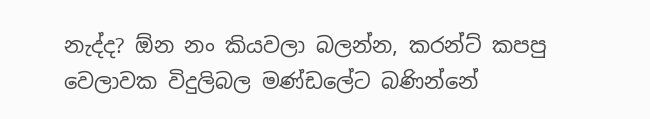නැද්ද? ඕන නං කියවලා බලන්න, කරන්ට් කපපු වෙලාවක විදුලිබල මණ්ඩලේට බණින්නේ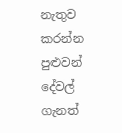නැතුව කරන්න පුළුවන් දේවල් ගැනත්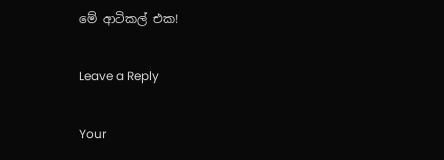මේ ආටිකල් එක!

Leave a Reply

Your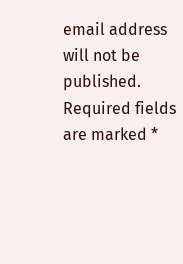email address will not be published. Required fields are marked *